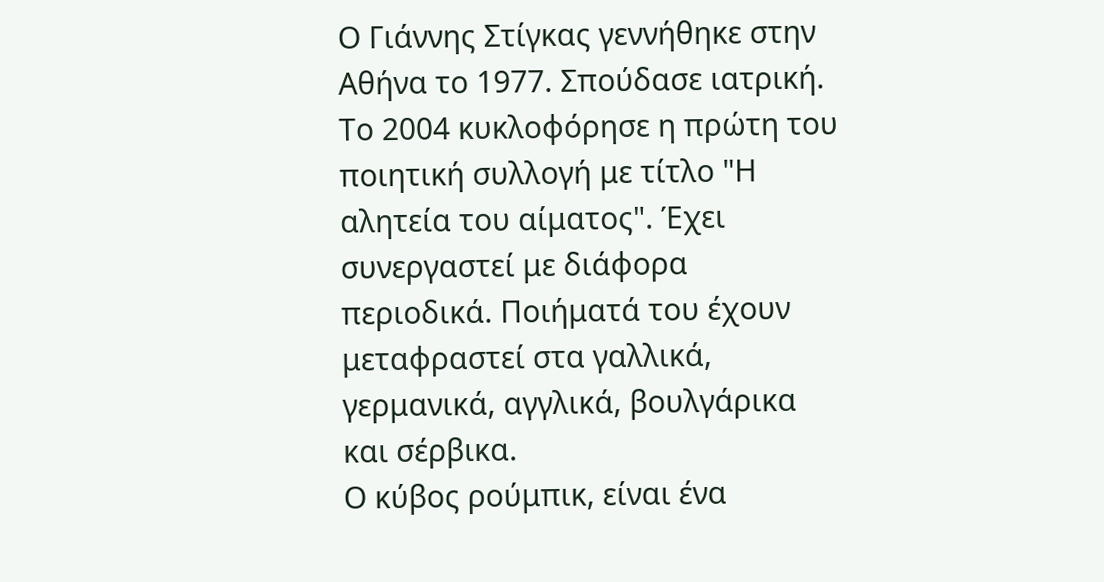Ο Γιάννης Στίγκας γεννήθηκε στην Αθήνα το 1977. Σπούδασε ιατρική. Το 2004 κυκλοφόρησε η πρώτη του ποιητική συλλογή με τίτλο "Η αλητεία του αίματος". Έχει συνεργαστεί με διάφορα περιοδικά. Ποιήματά του έχουν μεταφραστεί στα γαλλικά, γερμανικά, αγγλικά, βουλγάρικα και σέρβικα.
Ο κύβος ρούμπικ, είναι ένα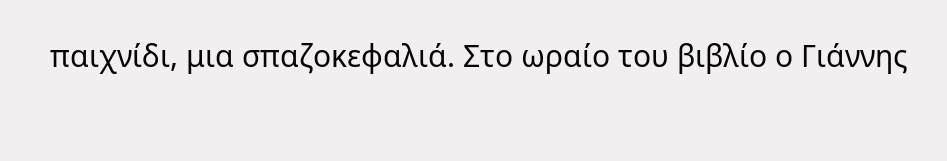παιχνίδι, μια σπαζοκεφαλιά. Στο ωραίο του βιβλίο ο Γιάννης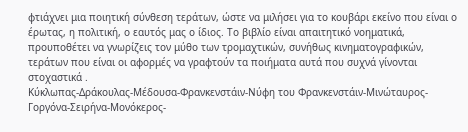φτιάχνει μια ποιητική σύνθεση τεράτων, ώστε να μιλήσει για το κουβάρι εκείνο που είναι ο έρωτας, η πολιτική, ο εαυτός μας ο ίδιος. Το βιβλίο είναι απαιτητικό νοηματικά, προυποθέτει να γνωρίζεις τον μύθο των τρομαχτικών, συνήθως κινηματογραφικών, τεράτων που είναι οι αφορμές να γραφτούν τα ποιήματα αυτά που συχνά γίνονται στοχαστικά .
Κύκλωπας-Δράκουλας-Μέδουσα-Φρανκενστάιν-Νύφη του Φρανκενστάιν-Μινώταυρος-Γοργόνα-Σειρήνα-Μονόκερος-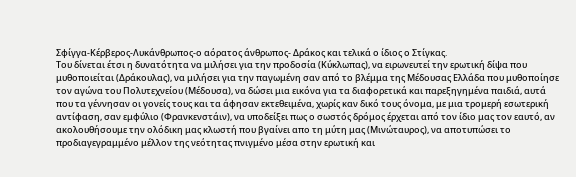Σφίγγα-Κέρβερος-Λυκάνθρωπος-ο αόρατος άνθρωπος- Δράκος και τελικά ο ίδιος ο Στίγκας.
Του δίνεται έτσι η δυνατότητα να μιλήσει για την προδοσία (Κύκλωπας), να ειρωνευτεί την ερωτική δίψα που μυθοποιείται (Δράκουλας), να μιλήσει για την παγωμένη σαν από το βλέμμα της Μέδουσας Ελλάδα που μυθοποίησε τον αγώνα του Πολυτεχνείου (Μέδουσα), να δώσει μια εικόνα για τα διαφορετικά και παρεξηγημένα παιδιά, αυτά που τα γέννησαν οι γονείς τους και τα άφησαν εκτεθειμένα, χωρίς καν δικό τους όνομα, με μια τρομερή εσωτερική αντίφαση, σαν εμφύλιο (Φρανκενστάιν), να υποδείξει πως ο σωστός δρόμος έρχεται από τον ίδιο μας τον εαυτό, αν ακολουθήσουμε την ολόδικη μας κλωστή που βγαίνει απο τη μύτη μας (Μινώταυρος), να αποτυπώσει το προδιαγεγραμμένο μέλλον της νεότητας πνιγμένο μέσα στην ερωτική και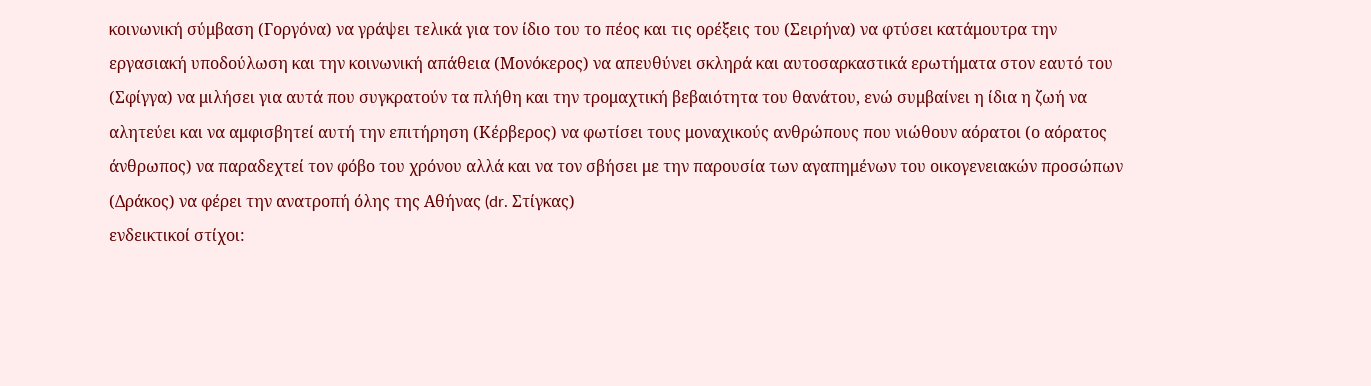κοινωνική σύμβαση (Γοργόνα) να γράψει τελικά για τον ίδιο του το πέος και τις ορέξεις του (Σειρήνα) να φτύσει κατάμουτρα την εργασιακή υποδούλωση και την κοινωνική απάθεια (Μονόκερος) να απευθύνει σκληρά και αυτοσαρκαστικά ερωτήματα στον εαυτό του (Σφίγγα) να μιλήσει για αυτά που συγκρατούν τα πλήθη και την τρομαχτική βεβαιότητα του θανάτου, ενώ συμβαίνει η ίδια η ζωή να αλητεύει και να αμφισβητεί αυτή την επιτήρηση (Κέρβερος) να φωτίσει τους μοναχικούς ανθρώπους που νιώθουν αόρατοι (ο αόρατος άνθρωπος) να παραδεχτεί τον φόβο του χρόνου αλλά και να τον σβήσει με την παρουσία των αγαπημένων του οικογενειακών προσώπων (Δράκος) να φέρει την ανατροπή όλης της Αθήνας (dr. Στίγκας)
ενδεικτικοί στίχοι: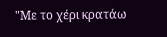"Με το χέρι κρατάω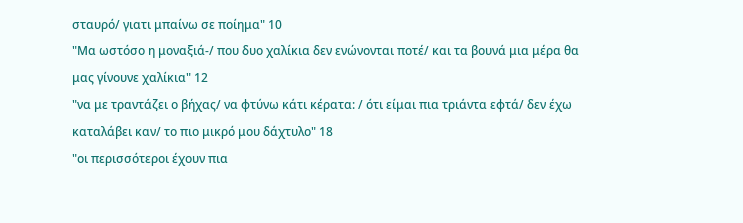σταυρό/ γιατι μπαίνω σε ποίημα" 10
"Μα ωστόσο η μοναξιά-/ που δυο χαλίκια δεν ενώνονται ποτέ/ και τα βουνά μια μέρα θα μας γίνουνε χαλίκια" 12
"να με τραντάζει ο βήχας/ να φτύνω κάτι κέρατα: / ότι είμαι πια τριάντα εφτά/ δεν έχω καταλάβει καν/ το πιο μικρό μου δάχτυλο" 18
"οι περισσότεροι έχουν πια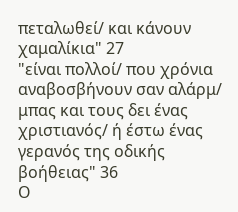πεταλωθεί/ και κάνουν χαμαλίκια" 27
"είναι πολλοί/ που χρόνια αναβοσβήνουν σαν αλάρμ/ μπας και τους δει ένας χριστιανός/ ή έστω ένας γερανός της οδικής βοήθειας" 36
Ο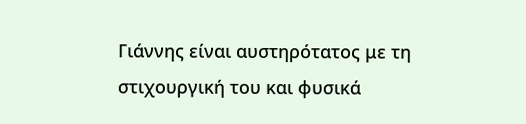Γιάννης είναι αυστηρότατος με τη στιχουργική του και φυσικά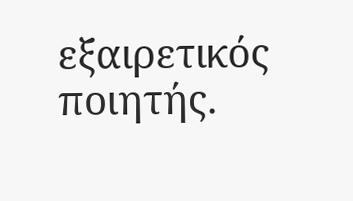εξαιρετικός ποιητής.